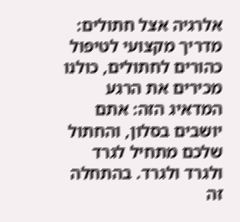אלרגיה אצל חתולים: מדריך מקצועי לטיפול
כהורים לחתולים, כולנו מכירים את הרגע המדאיג הזה: אתם יושבים בסלון, והחתול שלכם מתחיל לגרד ולגרד ולגרד. בהתחלה זה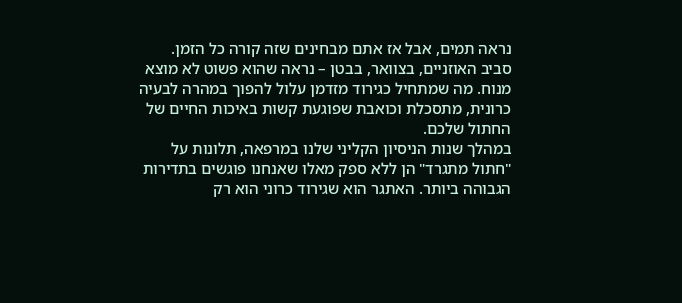נראה תמים, אבל אז אתם מבחינים שזה קורה כל הזמן. סביב האוזניים, בצוואר, בבטן – נראה שהוא פשוט לא מוצא מנוח. מה שמתחיל כגירוד מזדמן עלול להפוך במהרה לבעיה כרונית, מתסכלת וכואבת שפוגעת קשות באיכות החיים של החתול שלכם.
במהלך שנות הניסיון הקליני שלנו במרפאה, תלונות על "חתול מתגרד" הן ללא ספק מאלו שאנחנו פוגשים בתדירות הגבוהה ביותר. האתגר הוא שגירוד כרוני הוא רק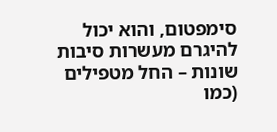סימפטום, והוא יכול להיגרם מעשרות סיבות שונות – החל מטפילים (כמו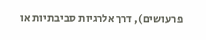פרעושים), דרך אלרגיות סביבתיות או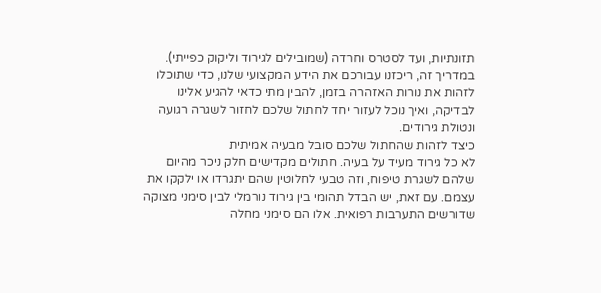תזונתיות, ועד לסטרס וחרדה (שמובילים לגירוד וליקוק כפייתי).
במדריך זה, ריכזנו עבורכם את הידע המקצועי שלנו, כדי שתוכלו לזהות את נורות האזהרה בזמן, להבין מתי כדאי להגיע אלינו לבדיקה, ואיך נוכל לעזור יחד לחתול שלכם לחזור לשגרה רגועה ונטולת גירודים.
כיצד לזהות שהחתול שלכם סובל מבעיה אמיתית
לא כל גירוד מעיד על בעיה. חתולים מקדישים חלק ניכר מהיום שלהם לשגרת טיפוח, וזה טבעי לחלוטין שהם יתגרדו או ילקקו את עצמם. עם זאת, יש הבדל תהומי בין גירוד נורמלי לבין סימני מצוקה שדורשים התערבות רפואית. אלו הם סימני מחלה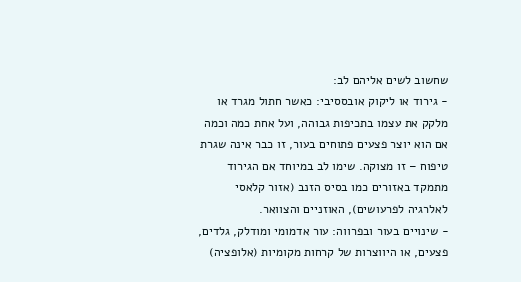שחשוב לשים אליהם לב:
- גירוד או ליקוק אובססיבי: כאשר חתול מגרד או מלקק את עצמו בתכיפות גבוהה, ועל אחת כמה וכמה אם הוא יוצר פצעים פתוחים בעור, זו כבר אינה שגרת טיפוח – זו מצוקה. שימו לב במיוחד אם הגירוד מתמקד באזורים כמו בסיס הזנב (אזור קלאסי לאלרגיה לפרעושים), האוזניים והצוואר.
- שינויים בעור ובפרווה: עור אדמומי ומודלק, גלדים, פצעים, או היווצרות של קרחות מקומיות (אלופציה)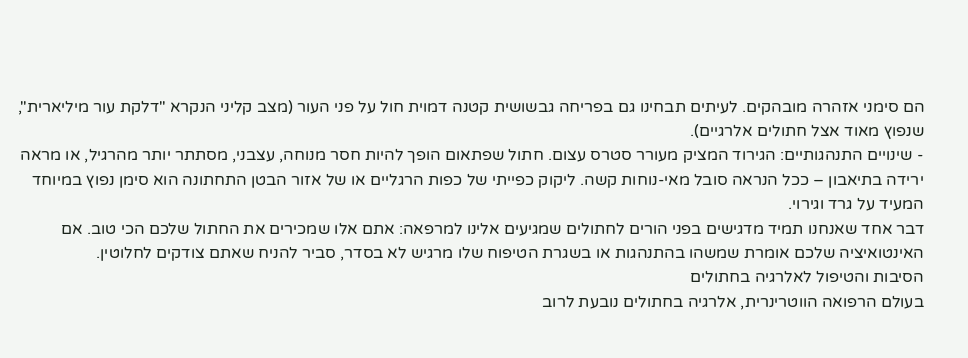הם סימני אזהרה מובהקים. לעיתים תבחינו גם בפריחה גבשושית קטנה דמוית חול על פני העור (מצב קליני הנקרא "דלקת עור מיליארית", שנפוץ מאוד אצל חתולים אלרגיים).
- שינויים התנהגותיים: הגירוד המציק מעורר סטרס עצום. חתול שפתאום הופך להיות חסר מנוחה, עצבני, מסתתר יותר מהרגיל, או מראה ירידה בתיאבון – ככל הנראה סובל מאי-נוחות קשה. ליקוק כפייתי של כפות הרגליים או של אזור הבטן התחתונה הוא סימן נפוץ במיוחד המעיד על גרד וגירוי.
דבר אחד שאנחנו תמיד מדגישים בפני הורים לחתולים שמגיעים אלינו למרפאה: אתם אלו שמכירים את החתול שלכם הכי טוב. אם האינטואיציה שלכם אומרת שמשהו בהתנהגות או בשגרת הטיפוח שלו מרגיש לא בסדר, סביר להניח שאתם צודקים לחלוטין.
הסיבות והטיפול לאלרגיה בחתולים
בעולם הרפואה הווטרינרית, אלרגיה בחתולים נובעת לרוב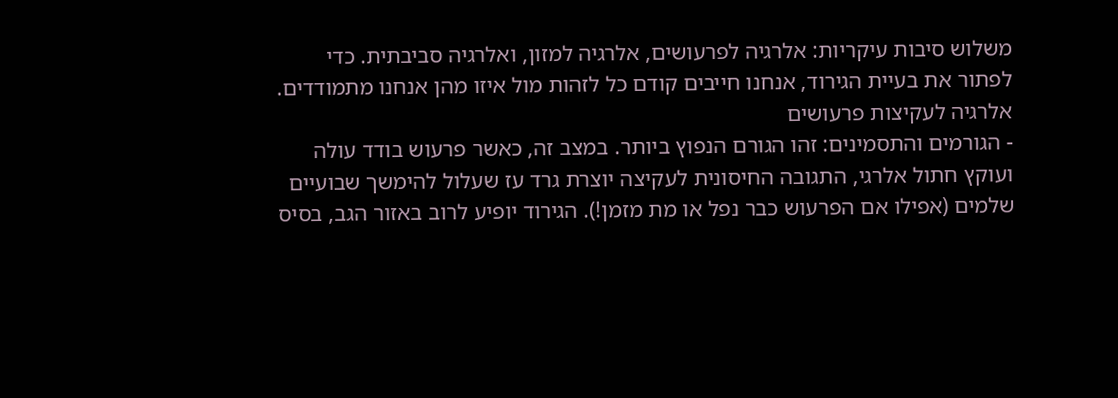משלוש סיבות עיקריות: אלרגיה לפרעושים, אלרגיה למזון, ואלרגיה סביבתית. כדי לפתור את בעיית הגירוד, אנחנו חייבים קודם כל לזהות מול איזו מהן אנחנו מתמודדים.
אלרגיה לעקיצות פרעושים
- הגורמים והתסמינים: זהו הגורם הנפוץ ביותר. במצב זה, כאשר פרעוש בודד עולה ועוקץ חתול אלרגי, התגובה החיסונית לעקיצה יוצרת גרד עז שעלול להימשך שבועיים שלמים (אפילו אם הפרעוש כבר נפל או מת מזמן!). הגירוד יופיע לרוב באזור הגב, בסיס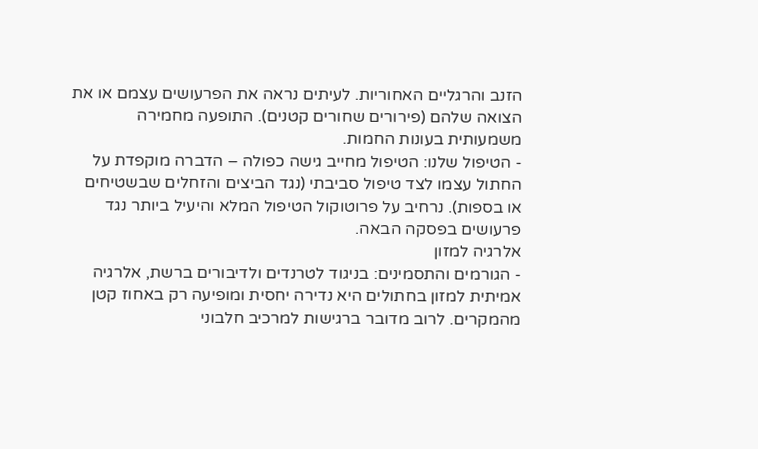הזנב והרגליים האחוריות. לעיתים נראה את הפרעושים עצמם או את הצואה שלהם (פירורים שחורים קטנים). התופעה מחמירה משמעותית בעונות החמות.
- הטיפול שלנו: הטיפול מחייב גישה כפולה – הדברה מוקפדת על החתול עצמו לצד טיפול סביבתי (נגד הביצים והזחלים שבשטיחים או בספות). נרחיב על פרוטוקול הטיפול המלא והיעיל ביותר נגד פרעושים בפסקה הבאה.
אלרגיה למזון
- הגורמים והתסמינים: בניגוד לטרנדים ולדיבורים ברשת, אלרגיה אמיתית למזון בחתולים היא נדירה יחסית ומופיעה רק באחוז קטן מהמקרים. לרוב מדובר ברגישות למרכיב חלבוני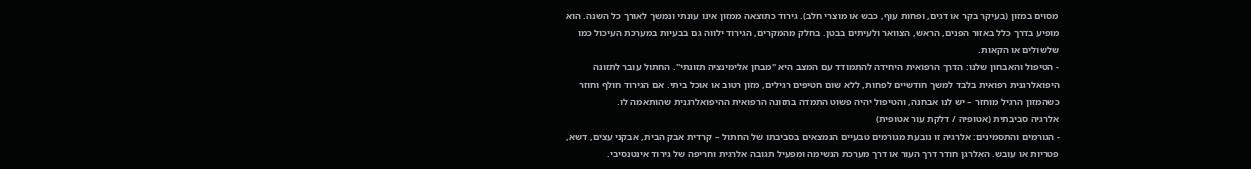מסוים במזון (בעיקר בקר או דגים, ופחות עוף, כבש או מוצרי חלב). גירוד כתוצאה ממזון אינו עונתי ונמשך לאורך כל השנה. הוא מופיע בדרך כלל באזור הפנים, הראש, הצוואר ולעיתים בבטן. בחלק מהמקרים, הגירוד ילווה גם בבעיות במערכת העיכול כמו שלשולים או הקאות.
- הטיפול והאבחון שלנו: הדרך הרפואית היחידה להתמודד עם המצב היא "מבחן אלימינציה תזונתי". החתול עובר לתזונה היפואלרגנית רפואית בלבד למשך חודשיים לפחות, ללא שום חטיפים רגילים, מזון רטוב או אוכל ביתי. אם הגירוד חולף וחוזר כשהמזון הרגיל מוחזר – יש לנו אבחנה, והטיפול יהיה פשוט התמדה בתזונה הרפואית ההיפואלרגנית שהותאמה לו.
אלרגיה סביבתית (אטופיה / דלקת עור אטופית)
- הגורמים והתסמינים: אלרגיה זו נובעת מגורמים טבעיים הנמצאים בסביבתו של החתול – קרדית אבק הבית, אבקני עצים, דשא, פטריות או עובש. האלרגן חודר דרך העור או דרך מערכת הנשימה ומפעיל תגובה אלרגית וחריפה של גירוד אינטנסיבי.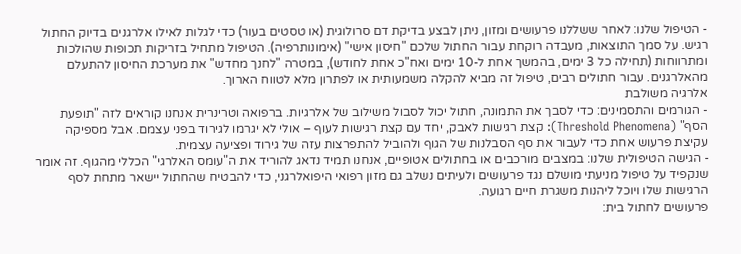- הטיפול שלנו: לאחר ששללנו פרעושים ומזון, ניתן לבצע בדיקת דם סרולוגית (או טסטים בעור) כדי לגלות לאילו אלרגנים בדיוק החתול רגיש. על סמך התוצאות, מעבדה רוקחת עבור החתול שלכם "חיסון אישי" (אימונותרפיה). הטיפול מתחיל בזריקות תכופות שהולכות ומתרווחות (תחילה כל 3 ימים, בהמשך אחת ל-10 ימים ואח"כ אחת לחודש), במטרה "לחנך מחדש" את מערכת החיסון להתעלם מהאלרגנים. עבור חתולים רבים, טיפול זה מביא להקלה משמעותית או לפתרון מלא לטווח הארוך.
אלרגיה משולבת
- הגורמים והתסמינים: כדי לסבך את התמונה, חתול יכול לסבול משילוב של אלרגיות. ברפואה וטרינרית אנחנו קוראים לזה "תופעת הסף" (Threshold Phenomena): קצת רגישות לאבק, יחד עם קצת רגישות לעוף – אולי לא יגרמו לגירוד בפני עצמם. אבל מספיקה עקיצת פרעוש אחת כדי לעבור את סף הסבלנות של הגוף ולהוביל להתפרצות עזה של גירוד ופציעה עצמית.
- הגישה הטיפולית שלנו: במצבים מורכבים או בחתולים אטופיים, אנחנו תמיד נדאג להוריד את ה"עומס האלרגי" הכללי מהגוף. זה אומר שנקפיד על טיפול מניעתי מושלם נגד פרעושים ולעיתים נשלב גם מזון רפואי היפואלרגני, כדי להבטיח שהחתול יישאר מתחת לסף הרגישות שלו ויוכל ליהנות משגרת חיים רגועה.
פרעושים לחתול בית: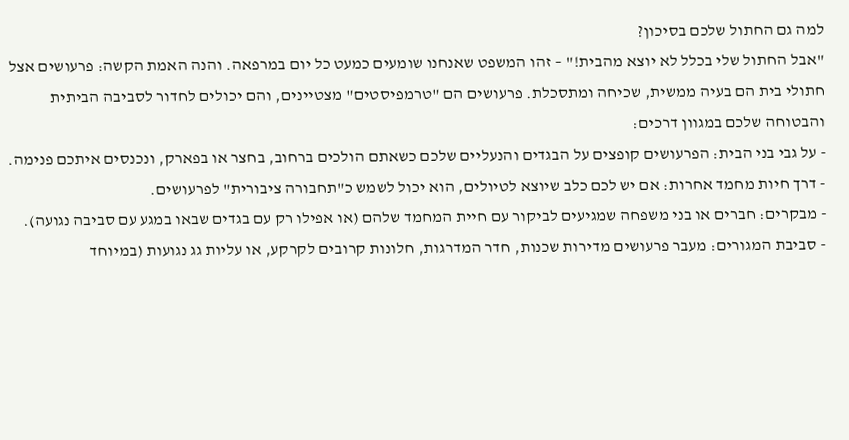למה גם החתול שלכם בסיכון?
"אבל החתול שלי בכלל לא יוצא מהבית!" – זהו המשפט שאנחנו שומעים כמעט כל יום במרפאה. והנה האמת הקשה: פרעושים אצל חתולי בית הם בעיה ממשית, שכיחה ומתסכלת. פרעושים הם "טרמפיסטים" מצטיינים, והם יכולים לחדור לסביבה הביתית והבטוחה שלכם במגוון דרכים:
- על גבי בני הבית: הפרעושים קופצים על הבגדים והנעליים שלכם כשאתם הולכים ברחוב, בחצר או בפארק, ונכנסים איתכם פנימה.
- דרך חיות מחמד אחרות: אם יש לכם כלב שיוצא לטיולים, הוא יכול לשמש כ"תחבורה ציבורית" לפרעושים.
- מבקרים: חברים או בני משפחה שמגיעים לביקור עם חיית המחמד שלהם (או אפילו רק עם בגדים שבאו במגע עם סביבה נגועה).
- סביבת המגורים: מעבר פרעושים מדירות שכנות, חדר המדרגות, חלונות קרובים לקרקע, או עליות גג נגועות (במיוחד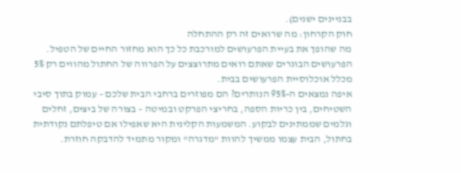בבניינים ישנים).
חוק הקרחון: מה שרואים זה רק ההתחלה
מה שהופך את בעיית הפרעושים למורכבת כל כך הוא מחזור החיים של הטפיל. הפרעושים הבוגרים שאתם רואים מתרוצצים על הפרווה של החתול מהווים רק 5% מכלל אוכלוסיית הפרעושים בבית.
איפה נמצאים ה-95% הנותרים? הם מפוזרים ברחבי הבית שלכם – עמוק בתוך סיבי השטיחים, בין כריות הספה, בחריצי הפרקט ובמיטה – בצורה של ביצים, זחלים וגלמים שממתינים לבקוע. המשמעות הקלינית היא שאפילו אם טיפלתם נקודתית בחתול, הבית עצמו ממשיך להוות "מדגרה" ומקור מתמיד להדבקה חוזרת.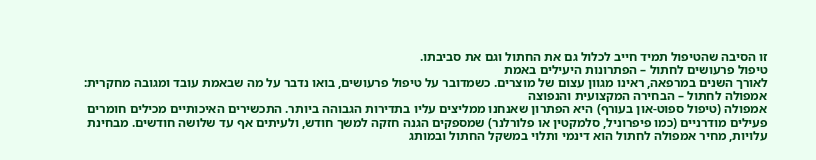זו הסיבה שהטיפול תמיד חייב לכלול גם את החתול וגם את סביבתו.
טיפול פרעושים לחתול – הפתרונות היעילים באמת
לאורך השנים במרפאה, ראינו מגוון עצום של מוצרים. כשמדובר על טיפול פרעושים, בואו נדבר על מה שבאמת עובד ומגובה מחקרית:
אמפולה לחתול – הבחירה המקצועית והנפוצה
אמפולה (טיפול ספוט-און בעורף) היא הפתרון שאנחנו ממליצים עליו בתדירות הגבוהה ביותר. התכשירים האיכותיים מכילים חומרים פעילים מודרניים (כמו פיפרוניל, סלמקטין או פלורלנר) שמספקים הגנה חזקה למשך חודש, ולעיתים אף עד שלושה חודשים. מבחינת עלויות, מחיר אמפולה לחתול הוא דינמי ותלוי במשקל החתול ובמותג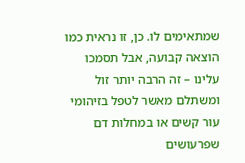שמתאימים לו. כן, זו נראית כמו הוצאה קבועה, אבל תסמכו עלינו – זה הרבה יותר זול ומשתלם מאשר לטפל בזיהומי עור קשים או במחלות דם שפרעושים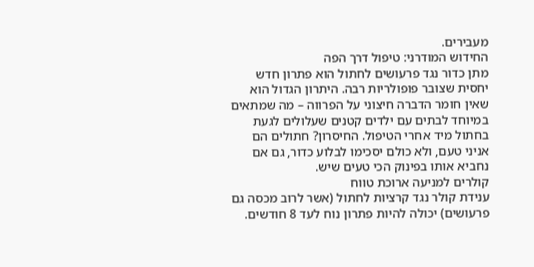מעבירים.
החידוש המודרני: טיפול דרך הפה
מתן כדור נגד פרעושים לחתול הוא פתרון חדש יחסית שצובר פופולריות רבה. היתרון הגדול הוא שאין חומר הדברה חיצוני על הפרווה – מה שמתאים במיוחד לבתים עם ילדים קטנים שעלולים לגעת בחתול מיד אחרי הטיפול. החיסרון? חתולים הם אניני טעם, ולא כולם יסכימו לבלוע כדור, גם אם נחביא אותו בפינוק הכי טעים שיש.
קולרים למניעה ארוכת טווח
ענידת קולר נגד קרציות לחתול (אשר לרוב מכסה גם פרעושים) יכולה להיות פתרון נוח לעד 8 חודשים.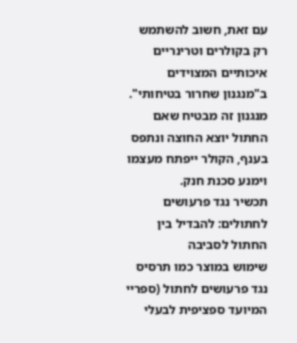עם זאת, חשוב להשתמש רק בקולרים וטרינריים איכותיים המצוידים ב"מנגנון שחרור בטיחותי". מנגנון זה מבטיח שאם החתול יוצא החוצה ונתפס בענף, הקולר ייפתח מעצמו וימנע סכנת חנק.
תכשיר נגד פרעושים לחתולים: להבדיל בין החתול לסביבה
שימוש במוצר כמו תרסיס נגד פרעושים לחתול (ספריי המיועד ספציפית לבעלי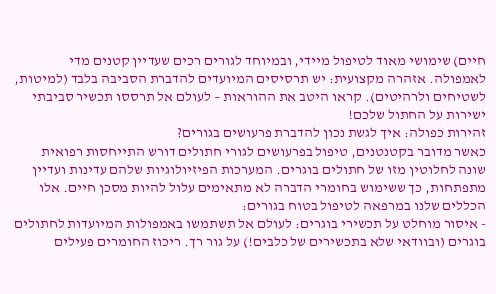חיים) שימושי מאוד לטיפול מיידי, ובמיוחד לגורים רכים שעדיין קטנים מדי לאמפולה. אזהרה מקצועית: יש תרסיסים המיועדים להדברת הסביבה בלבד (למיטות, לשטיחים ולרהיטים). קראו היטב את ההוראות – לעולם אל תרססו תכשיר סביבתי ישירות על החתול שלכם!
זהירות כפולה: איך לגשת נכון להדברת פרעושים בגורים?
כאשר מדובר בקטנטנים, טיפול בפרעושים לגורי חתולים דורש התייחסות רפואית שונה לחלוטין מזו של חתולים בוגרים. המערכות הפיזיולוגיות שלהם עדינות ועדיין מתפתחות, כך ששימוש בחומרי הדברה לא מתאימים עלול להיות מסכן חיים. אלו הכללים שלנו במרפאה לטיפול בטוח בגורים:
- איסור מוחלט על תכשירי בוגרים: לעולם אל תשתמשו באמפולות המיועדות לחתולים בוגרים (ובוודאי שלא בתכשירים של כלבים!) על גור רך. ריכוז החומרים פעילים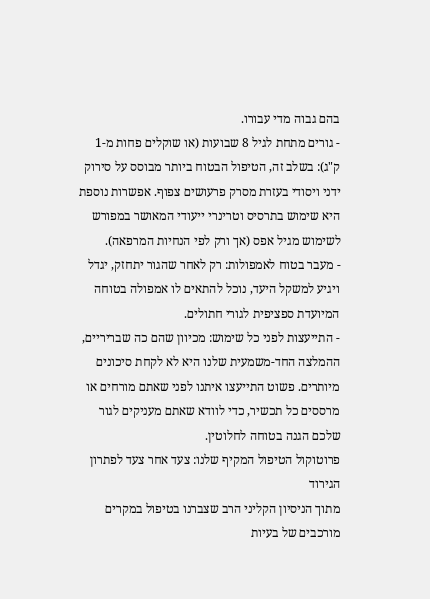בהם גבוה מדי עבורו.
- גורים מתחת לגיל 8 שבועות (או שוקלים פחות מ-1 ק"ג): בשלב זה, הטיפול הבטוח ביותר מבוסס על סירוק ידני ויסודי בעזרת מסרק פרעושים צפוף. אפשרות נוספת היא שימוש בתרסיס וטרינרי ייעודי המאושר במפורש לשימוש מגיל אפס (אך ורק לפי הנחיות המרפאה).
- מעבר בטוח לאמפולות: רק לאחר שהגור יתחזק, יגדל ויגיע למשקל היעד, נוכל להתאים לו אמפולה בטוחה המיועדת ספציפית לגורי חתולים.
- התייעצות לפני כל שימוש: מכיוון שהם כה שבריריים, ההמלצה החד-משמעית שלנו היא לא לקחת סיכונים מיותרים. פשוט התייעצו איתנו לפני שאתם מורחים או מרססים כל תכשיר, כדי לוודא שאתם מעניקים לגור שלכם הגנה בטוחה לחלוטין.
פרוטוקול הטיפול המקיף שלנו: צעד אחר צעד לפתרון הגירוד
מתוך הניסיון הקליני הרב שצברנו בטיפול במקרים מורכבים של בעיות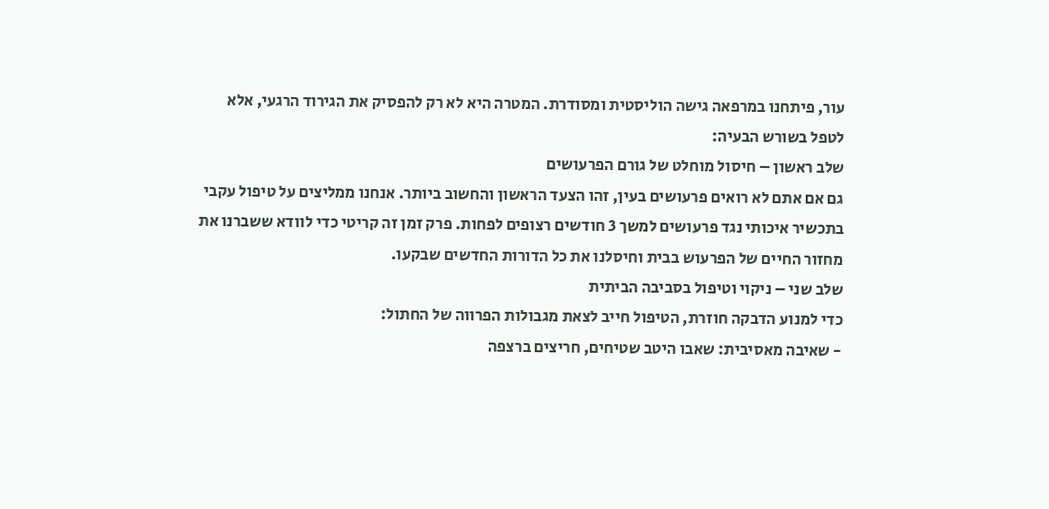עור, פיתחנו במרפאה גישה הוליסטית ומסודרת. המטרה היא לא רק להפסיק את הגירוד הרגעי, אלא לטפל בשורש הבעיה:
שלב ראשון – חיסול מוחלט של גורם הפרעושים
גם אם אתם לא רואים פרעושים בעין, זהו הצעד הראשון והחשוב ביותר. אנחנו ממליצים על טיפול עקבי בתכשיר איכותי נגד פרעושים למשך 3 חודשים רצופים לפחות. פרק זמן זה קריטי כדי לוודא ששברנו את מחזור החיים של הפרעוש בבית וחיסלנו את כל הדורות החדשים שבקעו.
שלב שני – ניקוי וטיפול בסביבה הביתית
כדי למנוע הדבקה חוזרת, הטיפול חייב לצאת מגבולות הפרווה של החתול:
- שאיבה מאסיבית: שאבו היטב שטיחים, חריצים ברצפה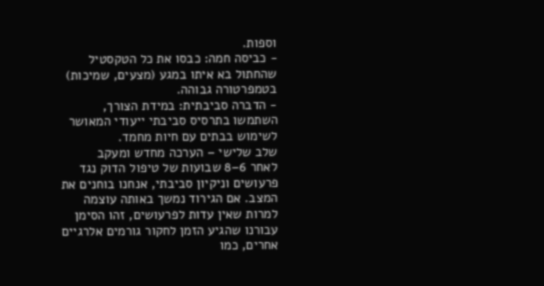וספות.
- כביסה חמה: כבסו את כל הטקסטיל שהחתול בא איתו במגע (מצעים, שמיכות) בטמפרטורה גבוהה.
- הדברה סביבתית: במידת הצורך, השתמשו בתרסיס סביבתי ייעודי המאושר לשימוש בבתים עם חיות מחמד.
שלב שלישי – הערכה מחדש ומעקב
לאחר 6–8 שבועות של טיפול הדוק נגד פרעושים וניקיון סביבתי, אנחנו בוחנים את המצב. אם הגירוד נמשך באותה עוצמה למרות שאין עדות לפרעושים, זהו הסימן עבורנו שהגיע הזמן לחקור גורמים אלרגיים אחרים, כמו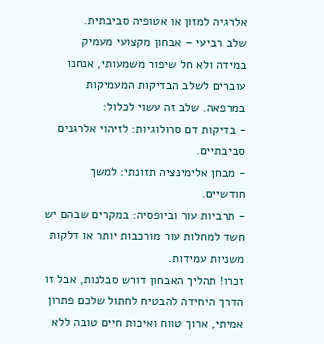אלרגיה למזון או אטופיה סביבתית.
שלב רביעי – אבחון מקצועי מעמיק
במידה ולא חל שיפור משמעותי, אנחנו עוברים לשלב הבדיקות המעמיקות במרפאה. שלב זה עשוי לכלול:
- בדיקות דם סרולוגיות: לזיהוי אלרגנים סביבתיים.
- מבחן אלימינציה תזונתי: למשך חודשיים.
- תרביות עור וביופסיה: במקרים שבהם יש חשד למחלות עור מורכבות יותר או דלקות משניות עמידות.
זכרו! תהליך האבחון דורש סבלנות, אבל זו הדרך היחידה להבטיח לחתול שלכם פתרון אמיתי, ארוך טווח ואיכות חיים טובה ללא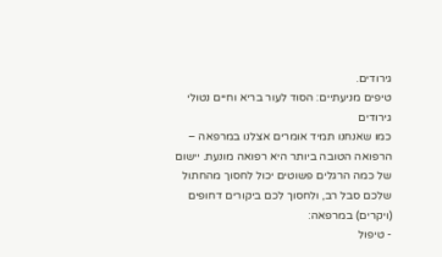גירודים.
טיפים מניעתיים: הסוד לעור בריא וחיים נטולי גירודים
כמו שאנחנו תמיד אומרים אצלנו במרפאה – הרפואה הטובה ביותר היא רפואה מונעת. יישום של כמה הרגלים פשוטים יכול לחסוך מהחתול שלכם סבל רב, ולחסוך לכם ביקורים דחופים (ויקרים) במרפאה:
- טיפול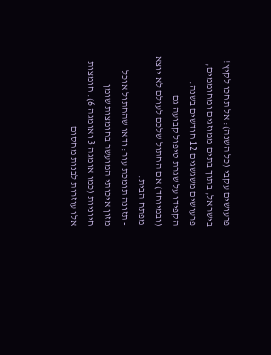פרעושים עקבי (כל השנה): אל תחכו לקיץ! בישראל, בתוך בתים ממוזגים ומחוממים, פרעושים משגשגים 12 חודשים בשנה. הקפידו על שגרת טיפול קבועה גם (ובמיוחד) אם החתול שלכם לעולם לא יוצא מפתח הבית.
- תזונה תומכת עור: ודאו שהחתול אוכל מזון איכותי המועשר בחומצות שומן חיוניות (כמו אומגה 3 ואומגה 6). חומצות אלו עוזרות לבנות מחסום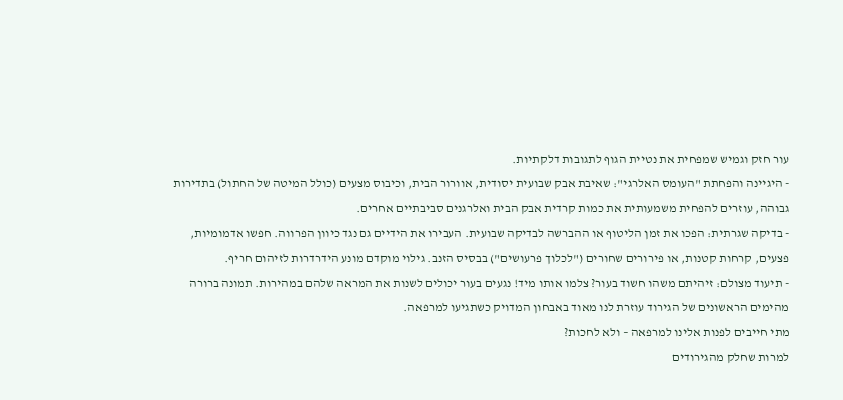עור חזק וגמיש שמפחית את נטיית הגוף לתגובות דלקתיות.
- היגיינה והפחתת "העומס האלרגי": שאיבת אבק שבועית יסודית, אוורור הבית, וכיבוס מצעים (כולל המיטה של החתול) בתדירות גבוהה, עוזרים להפחית משמעותית את כמות קרדית אבק הבית ואלרגנים סביבתיים אחרים.
- בדיקה שגרתית: הפכו את זמן הליטוף או ההברשה לבדיקה שבועית. העבירו את הידיים גם נגד כיוון הפרווה. חפשו אדמומיות, פצעים, קרחות קטנות, או פירורים שחורים ("לכלוך פרעושים") בבסיס הזנב. גילוי מוקדם מונע הידרדרות לזיהום חריף.
- תיעוד מצולם: זיהיתם משהו חשוד בעור? צלמו אותו מיד! נגעים בעור יכולים לשנות את המראה שלהם במהירות. תמונה ברורה מהימים הראשונים של הגירוד עוזרת לנו מאוד באבחון המדויק כשתגיעו למרפאה.
מתי חייבים לפנות אלינו למרפאה – ולא לחכות?
למרות שחלק מהגירודים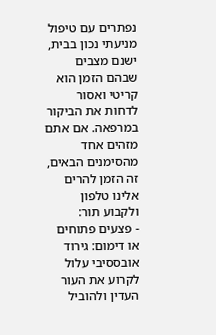נפתרים עם טיפול מניעתי נכון בבית, ישנם מצבים שבהם הזמן הוא קריטי ואסור לדחות את הביקור במרפאה. אם אתם מזהים אחד מהסימנים הבאים, זה הזמן להרים אלינו טלפון ולקבוע תור:
- פצעים פתוחים או דימום: גירוד אובססיבי עלול לקרוע את העור העדין ולהוביל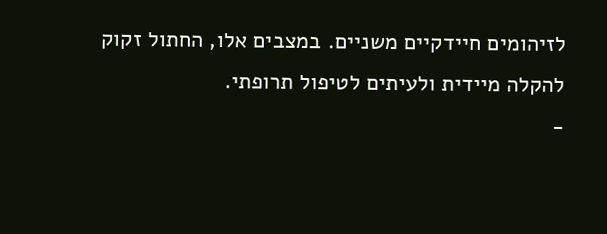לזיהומים חיידקיים משניים. במצבים אלו, החתול זקוק להקלה מיידית ולעיתים לטיפול תרופתי.
-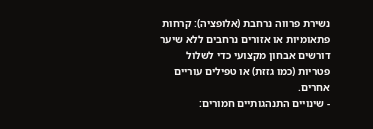נשירת פרווה נרחבת (אלופציה): קרחות פתאומיות או אזורים נרחבים ללא שיער דורשים אבחון מקצועי כדי לשלול פטריות (כמו גזזת) או טפילים עוריים אחרים.
- שינויים התנהגותיים חמורים: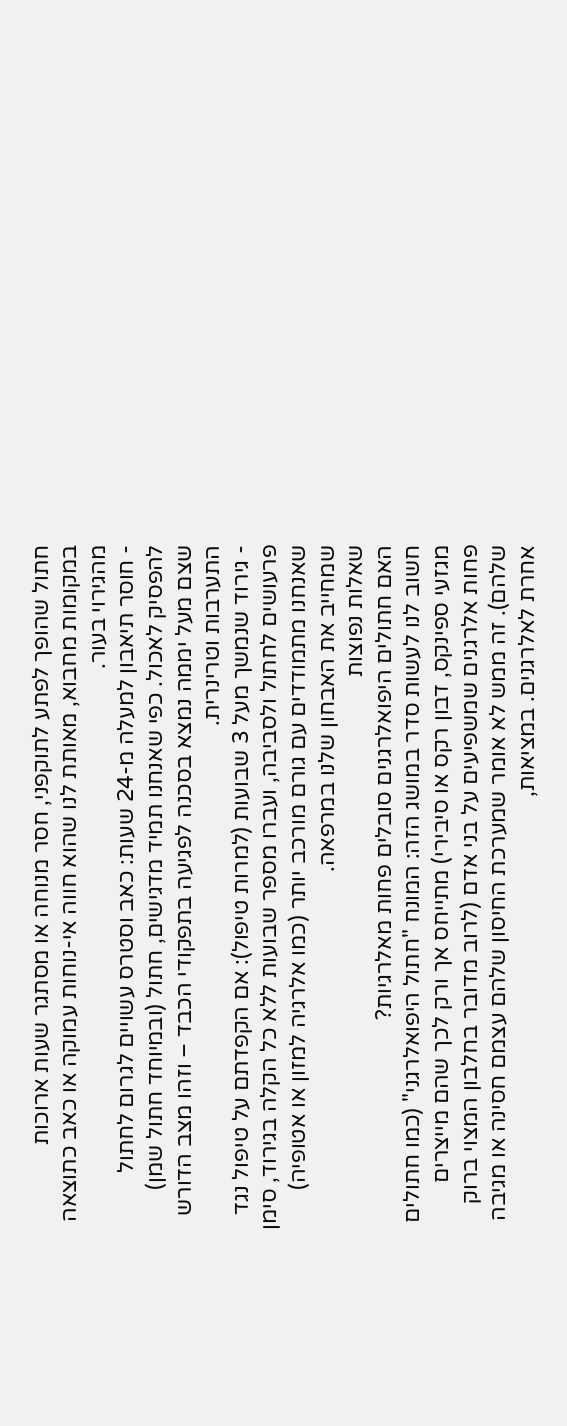חתול שהופך לפתע לתוקפני, חסר מנוחה או מסתגר שעות ארוכות במקומות מחבוא, מאותת לנו שהוא חווה אי-נוחות עמוקה או כאב כתוצאה מהגירוי בעור.
- חוסר תיאבון למעלה מ-24 שעות: כאב וסטרס עשויים לגרום לחתול להפסיק לאכול. כפי שאנחנו תמיד מדגישים, חתול (ובמיוחד חתול שמן) שצם מעל יממה נמצא בסכנה לפגיעה בתפקודי הכבד – וזהו מצב הדורש התערבות וטרינרית.
- גירוד שנמשך מעל 3 שבועות (למרות טיפול): אם הקפדתם על טיפול נגד פרעושים לחתול ולסביבה, ועברו מספר שבועות ללא כל הקלה בגירוד, סימן שאנחנו מתמודדים עם גורם מורכב יותר (כמו אלרגיה למזון או אטופיה) שמחייב את האבחון שלנו במרפאה.
שאלות נפוצות
האם חתולים היפואלרגנים סובלים פחות מאלרגיות?
חשוב לנו לעשות סדר במושג הזה: המונח "חתול היפואלרגני" (כמו חתולים מגזעי ספינקס, דבון רקס או סיבירי) מתייחס אך ורק לכך שהם מייצרים פחות אלרגנים שמשפיעים על בני אדם (לרוב מדובר בחלבון המצוי ברוק שלהם). זה ממש לא אומר שמערכת החיסון שלהם עצמם חסינה או מגיבה אחרת לאלרגנים. במציאות,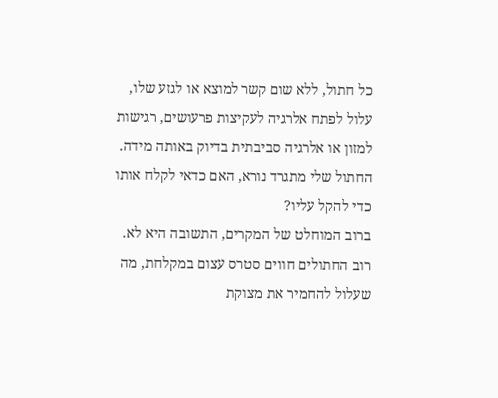כל חתול, ללא שום קשר למוצא או לגזע שלו, עלול לפתח אלרגיה לעקיצות פרעושים, רגישות למזון או אלרגיה סביבתית בדיוק באותה מידה.
החתול שלי מתגרד נורא, האם כדאי לקלח אותו כדי להקל עליו?
ברוב המוחלט של המקרים, התשובה היא לא. רוב החתולים חווים סטרס עצום במקלחת, מה שעלול להחמיר את מצוקת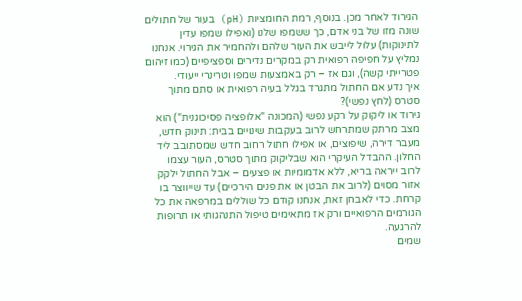הגירוד לאחר מכן. בנוסף, רמת החומציות (pH) בעור של חתולים שונה מזו של בני אדם, כך ששמפו שלנו (ואפילו שמפו עדין לתינוקות) עלול לייבש את העור שלהם ולהחמיר את הגירוי. אנחנו נמליץ על חפיפה רפואית רק במקרים נדירים וספציפיים (כמו זיהום פטרייתי קשה), וגם אז – רק באמצעות שמפו וטרינרי ייעודי.
איך נדע אם החתול מתגרד בגלל בעיה רפואית או סתם מתוך סטרס (לחץ נפשי)?
גירוד או ליקוק על רקע נפשי (המכונה "אלופציה פסיכוגנית") הוא מצב מרתק שמתרחש לרוב בעקבות שינויים בבית: תינוק חדש, מעבר דירה, שיפוצים, או אפילו חתול רחוב חדש שמסתובב ליד החלון. ההבדל העיקרי הוא שבליקוק מתוך סטרס, העור עצמו לרוב ייראה בריא, ללא אדמומיות או פצעים – אבל החתול ילקק אזור מסוים (לרוב את הבטן או את פנים הירכיים) עד שייווצר בו קרחת. כדי לאבחן זאת, אנחנו קודם כל שוללים במרפאה את כל הגורמים הרפואיים ורק אז מתאימים טיפול התנהגותי או תרופות להרגעה.
שמים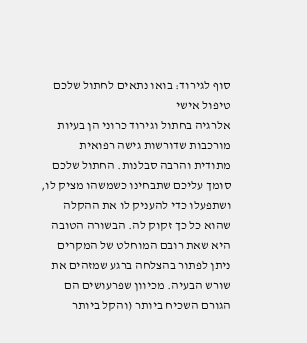סוף לגירוד: בואו נתאים לחתול שלכם טיפול אישי
אלרגיה בחתול וגירוד כרוני הן בעיות מורכבות שדורשות גישה רפואית מתודית והרבה סבלנות. החתול שלכם סומך עליכם שתבחינו כשמשהו מציק לו, ושתפעלו כדי להעניק לו את ההקלה שהוא כל כך זקוק לה. הבשורה הטובה היא שאת רובם המוחלט של המקרים ניתן לפתור בהצלחה ברגע שמזהים את שורש הבעיה. מכיוון שפרעושים הם הגורם השכיח ביותר (והקל ביותר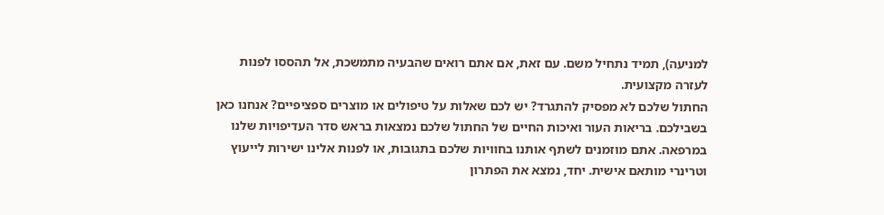למניעה), תמיד נתחיל משם. עם זאת, אם אתם רואים שהבעיה מתמשכת, אל תהססו לפנות לעזרה מקצועית.
החתול שלכם לא מפסיק להתגרד? יש לכם שאלות על טיפולים או מוצרים ספציפיים? אנחנו כאן בשבילכם. בריאות העור ואיכות החיים של החתול שלכם נמצאות בראש סדר העדיפויות שלנו במרפאה. אתם מוזמנים לשתף אותנו בחוויות שלכם בתגובות, או לפנות אלינו ישירות לייעוץ וטרינרי מותאם אישית. יחד, נמצא את הפתרון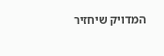המדויק שיחזיר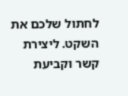לחתול שלכם את השקט. ליצירת קשר וקביעת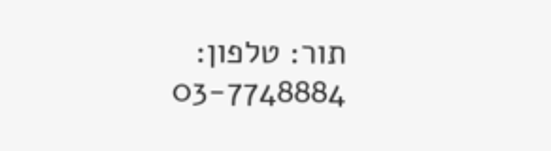תור: טלפון: 03-7748884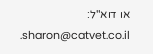או דוא"ל: sharon@catvet.co.il.